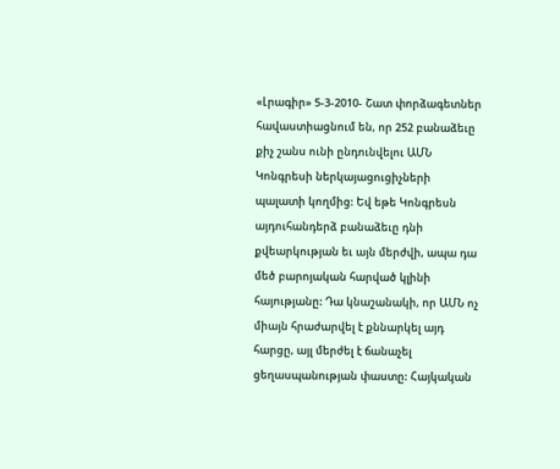«Լրագիր» 5-3-2010- Շատ փորձագետներ հավաստիացնում են, որ 252 բանաձեւը քիչ շանս ունի ընդունվելու ԱՄՆ Կոնգրեսի ներկայացուցիչների պալատի կողմից: Եվ եթե Կոնգրեսն այդուհանդերձ բանաձեւը դնի քվեարկության եւ այն մերժվի, ապա դա մեծ բարոյական հարված կլինի հայությանը: Դա կնաշանակի, որ ԱՄՆ ոչ միայն հրաժարվել է քննարկել այդ հարցը, այլ մերժել է ճանաչել ցեղասպանության փաստը: Հայկական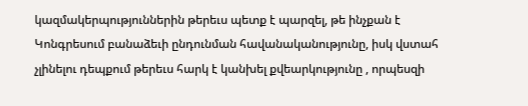կազմակերպություններին թերեւս պետք է պարզել, թե ինչքան է Կոնգրեսում բանաձեւի ընդունման հավանականությունը, իսկ վստահ չլինելու դեպքում թերեւս հարկ է կանխել քվեարկությունը , որպեսզի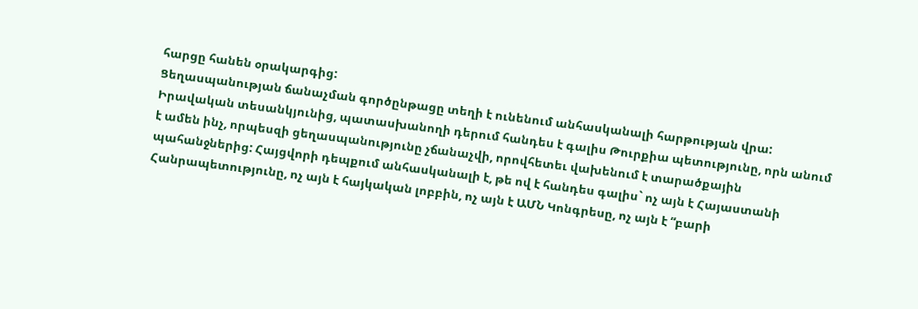հարցը հանեն օրակարգից:
Ցեղասպանության ճանաչման գործընթացը տեղի է ունենում անհասկանալի հարթության վրա: Իրավական տեսանկյունից, պատասխանողի դերում հանդես է գալիս Թուրքիա պետությունը, որն անում է ամեն ինչ, որպեսզի ցեղասպանությունը չճանաչվի, որովհետեւ վախենում է տարածքային պահանջներից: Հայցվորի դեպքում անհասկանալի է, թե ով է հանդես գալիս` ոչ այն է Հայաստանի Հանրապետությունը, ոչ այն է հայկական լոբբին, ոչ այն է ԱՄՆ Կոնգրեսը, ոչ այն է “բարի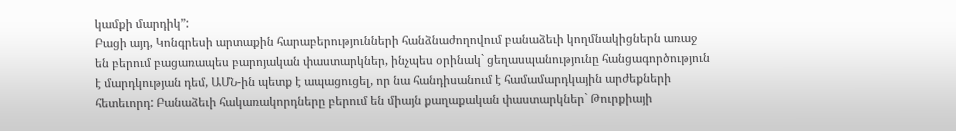կամքի մարդիկ”:
Բացի այդ, Կոնգրեսի արտաքին հարաբերությունների հանձնաժողովում բանաձեւի կողմնակիցներն առաջ են բերում բացառապես բարոյական փաստարկներ, ինչպես օրինակ` ցեղասպանությունը հանցագործություն է մարդկության դեմ, ԱՄՆ-ին պետք է ապացուցել, որ նա հանդիսանում է համամարդկային արժեքների հետեւորդ: Բանաձեւի հակառակորդները բերում են միայն քաղաքական փաստարկներ` Թուրքիայի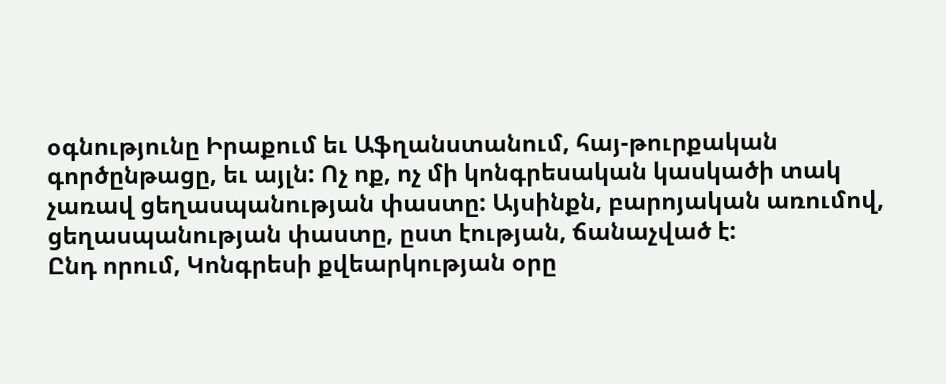օգնությունը Իրաքում եւ Աֆղանստանում, հայ-թուրքական գործընթացը, եւ այլն: Ոչ ոք, ոչ մի կոնգրեսական կասկածի տակ չառավ ցեղասպանության փաստը: Այսինքն, բարոյական առումով, ցեղասպանության փաստը, ըստ էության, ճանաչված է:
Ընդ որում, Կոնգրեսի քվեարկության օրը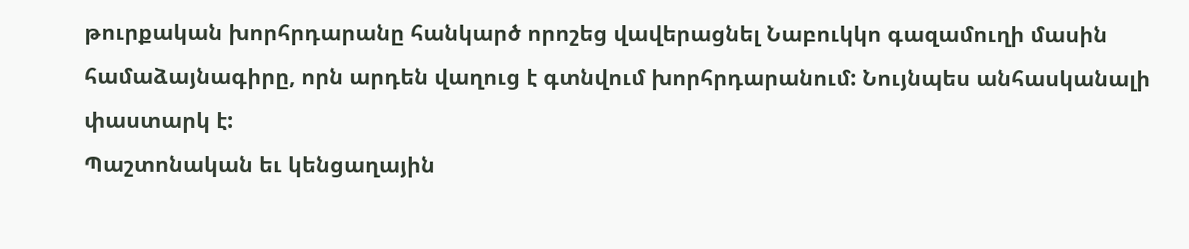թուրքական խորհրդարանը հանկարծ որոշեց վավերացնել Նաբուկկո գազամուղի մասին համաձայնագիրը, որն արդեն վաղուց է գտնվում խորհրդարանում: Նույնպես անհասկանալի փաստարկ է:
Պաշտոնական եւ կենցաղային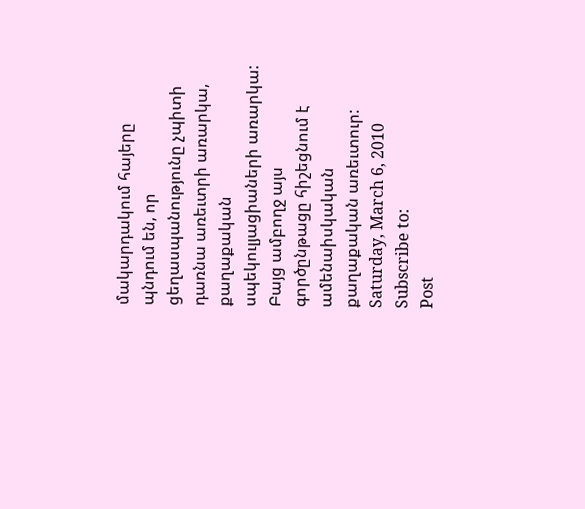մակարդակում հայերը պնդում են, որ ցեղասպանությունը չպիտի դառնա առեւտրի առարկա, քաղաքական սպեկուլյացիաների առարկա: Բայց ամբողջ այս գործընթացը հիշեցնում է ամենաիսկական քաղաքական առեւտուր:
Saturday, March 6, 2010
Subscribe to:
Post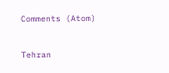Comments (Atom)

Tehran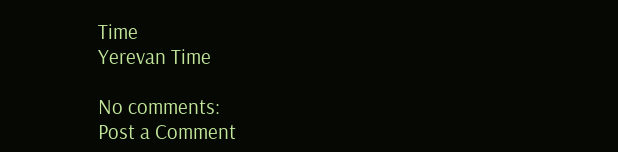Time
Yerevan Time

No comments:
Post a Comment